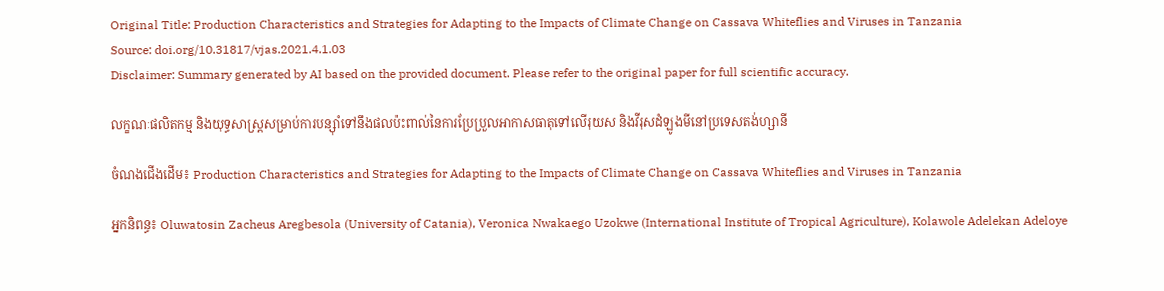Original Title: Production Characteristics and Strategies for Adapting to the Impacts of Climate Change on Cassava Whiteflies and Viruses in Tanzania
Source: doi.org/10.31817/vjas.2021.4.1.03
Disclaimer: Summary generated by AI based on the provided document. Please refer to the original paper for full scientific accuracy.

លក្ខណៈផលិតកម្ម និងយុទ្ធសាស្ត្រសម្រាប់ការបន្ស៊ាំទៅនឹងផលប៉ះពាល់នៃការប្រែប្រួលអាកាសធាតុទៅលើរុយស និងវីរុសដំឡូងមីនៅប្រទេសតង់ហ្សានី

ចំណងជើងដើម៖ Production Characteristics and Strategies for Adapting to the Impacts of Climate Change on Cassava Whiteflies and Viruses in Tanzania

អ្នកនិពន្ធ៖ Oluwatosin Zacheus Aregbesola (University of Catania), Veronica Nwakaego Uzokwe (International Institute of Tropical Agriculture), Kolawole Adelekan Adeloye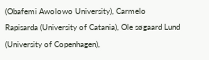(Obafemi Awolowo University), Carmelo Rapisarda (University of Catania), Ole søgaard Lund (University of Copenhagen),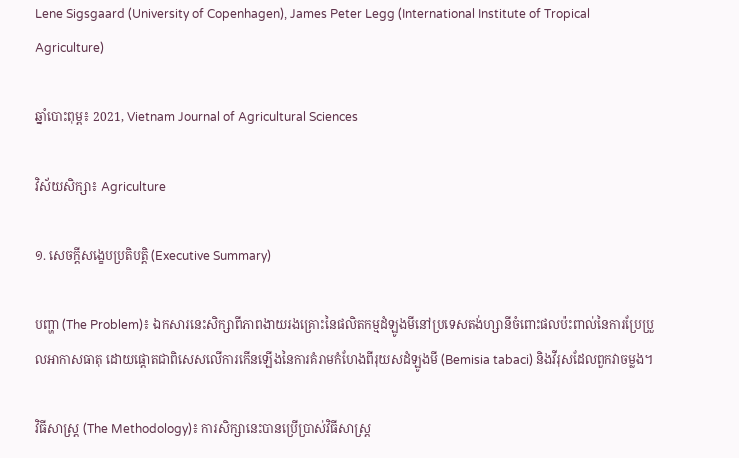Lene Sigsgaard (University of Copenhagen), James Peter Legg (International Institute of Tropical Agriculture)

ឆ្នាំបោះពុម្ព៖ 2021, Vietnam Journal of Agricultural Sciences

វិស័យសិក្សា៖ Agriculture

១. សេចក្តីសង្ខេបប្រតិបត្តិ (Executive Summary)

បញ្ហា (The Problem)៖ ឯកសារនេះសិក្សាពីភាពងាយរងគ្រោះនៃផលិតកម្មដំឡូងមីនៅប្រទេសតង់ហ្សានីចំពោះផលប៉ះពាល់នៃការប្រែប្រួលអាកាសធាតុ ដោយផ្តោតជាពិសេសលើការកើនឡើងនៃការគំរាមកំហែងពីរុយសដំឡូងមី (Bemisia tabaci) និងវីរុសដែលពួកវាចម្លង។

វិធីសាស្ត្រ (The Methodology)៖ ការសិក្សានេះបានប្រើប្រាស់វិធីសាស្រ្ត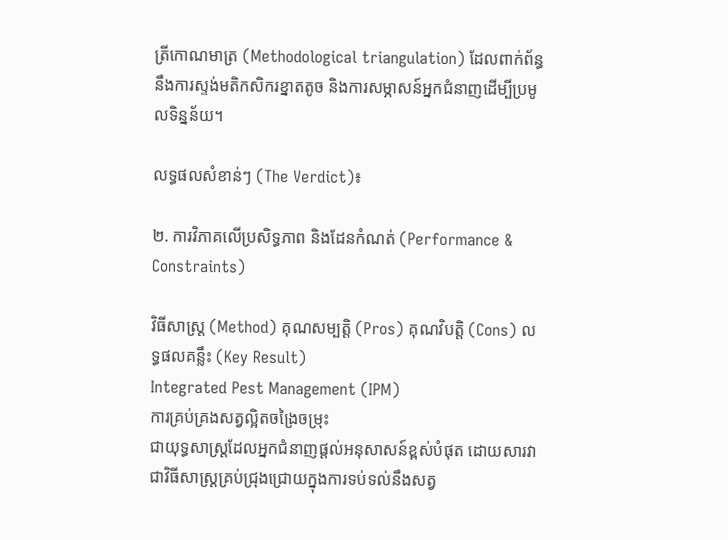ត្រីកោណមាត្រ (Methodological triangulation) ដែលពាក់ព័ន្ធនឹងការស្ទង់មតិកសិករខ្នាតតូច និងការសម្ភាសន៍អ្នកជំនាញដើម្បីប្រមូលទិន្នន័យ។

លទ្ធផលសំខាន់ៗ (The Verdict)៖

២. ការវិភាគលើប្រសិទ្ធភាព និងដែនកំណត់ (Performance & Constraints)

វិធីសាស្ត្រ (Method) គុណសម្បត្តិ (Pros) គុណវិបត្តិ (Cons) លទ្ធផលគន្លឹះ (Key Result)
Integrated Pest Management (IPM)
ការគ្រប់គ្រងសត្វល្អិតចង្រៃចម្រុះ
ជាយុទ្ធសាស្ត្រដែលអ្នកជំនាញផ្តល់អនុសាសន៍ខ្ពស់បំផុត ដោយសារវាជាវិធីសាស្ត្រគ្រប់ជ្រុងជ្រោយក្នុងការទប់ទល់នឹងសត្វ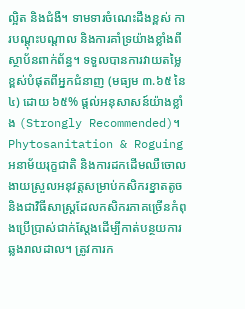ល្អិត និងជំងឺ។ ទាមទារចំណេះដឹងខ្ពស់ ការបណ្តុះបណ្តាល និងការគាំទ្រយ៉ាងខ្លាំងពីស្ថាប័នពាក់ព័ន្ធ។ ទទួលបានការវាយតម្លៃខ្ពស់បំផុតពីអ្នកជំនាញ (មធ្យម ៣.៦៥ នៃ ៤) ដោយ ៦៥% ផ្តល់អនុសាសន៍យ៉ាងខ្លាំង (Strongly Recommended)។
Phytosanitation & Roguing
អនាម័យរុក្ខជាតិ និងការដកដើមឈឺចោល
ងាយស្រួលអនុវត្តសម្រាប់កសិករខ្នាតតូច និងជាវិធីសាស្ត្រដែលកសិករភាគច្រើនកំពុងប្រើប្រាស់ជាក់ស្តែងដើម្បីកាត់បន្ថយការឆ្លងរាលដាល។ ត្រូវការក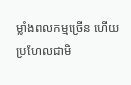ម្លាំងពលកម្មច្រើន ហើយប្រហែលជាមិ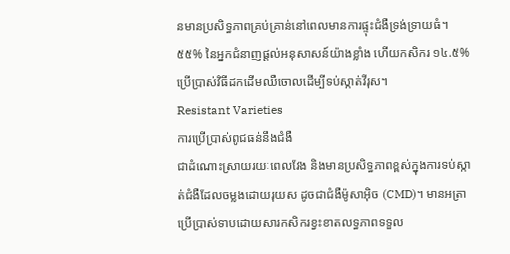នមានប្រសិទ្ធភាពគ្រប់គ្រាន់នៅពេលមានការផ្ទុះជំងឺទ្រង់ទ្រាយធំ។ ៥៥% នៃអ្នកជំនាញផ្តល់អនុសាសន៍យ៉ាងខ្លាំង ហើយកសិករ ១៤.៥% ប្រើប្រាស់វិធីដកដើមឈឺចោលដើម្បីទប់ស្កាត់វីរុស។
Resistant Varieties
ការប្រើប្រាស់ពូជធន់នឹងជំងឺ
ជាដំណោះស្រាយរយៈពេលវែង និងមានប្រសិទ្ធភាពខ្ពស់ក្នុងការទប់ស្កាត់ជំងឺដែលចម្លងដោយរុយស ដូចជាជំងឺម៉ូសាអ៊ិច (CMD)។ មានអត្រាប្រើប្រាស់ទាបដោយសារកសិករខ្វះខាតលទ្ធភាពទទួល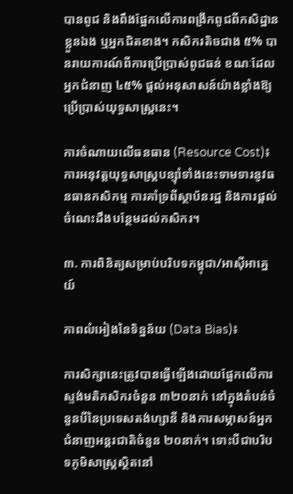បានពូជ និងពឹងផ្អែកលើការពង្រីកពូជពីកសិដ្ឋានខ្លួនឯង ឬអ្នកជិតខាង។ កសិករតិចជាង ៥% បានរាយការណ៍ពីការប្រើប្រាស់ពូជធន់ ខណៈដែលអ្នកជំនាញ ៤៥% ផ្តល់អនុសាសន៍យ៉ាងខ្លាំងឱ្យប្រើប្រាស់យុទ្ធសាស្ត្រនេះ។

ការចំណាយលើធនធាន (Resource Cost)៖ ការអនុវត្តយុទ្ធសាស្ត្របន្ស៊ាំទាំងនេះទាមទារនូវធនធានកសិកម្ម ការគាំទ្រពីស្ថាប័នរដ្ឋ និងការផ្តល់ចំណេះដឹងបន្ថែមដល់កសិករ។

៣. ការពិនិត្យសម្រាប់បរិបទកម្ពុជា/អាស៊ីអាគ្នេយ៍

ភាពលំអៀងនៃទិន្នន័យ (Data Bias)៖

ការសិក្សានេះត្រូវបានធ្វើឡើងដោយផ្អែកលើការស្ទង់មតិកសិករចំនួន ៣២០នាក់ នៅក្នុងតំបន់ចំនួនបីនៃប្រទេសតង់ហ្សានី និងការសម្ភាសន៍អ្នកជំនាញអន្តរជាតិចំនួន ២០នាក់។ ទោះបីជាបរិបទភូមិសាស្ត្រស្ថិតនៅ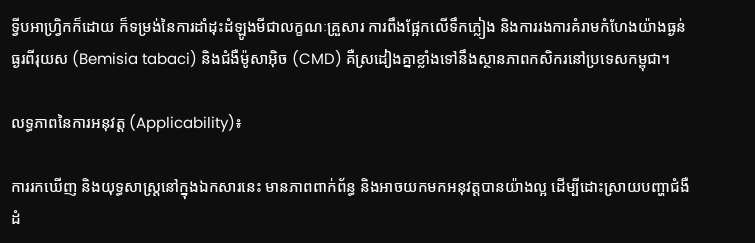ទ្វីបអាហ្វ្រិកក៏ដោយ ក៏ទម្រង់នៃការដាំដុះដំឡូងមីជាលក្ខណៈគ្រួសារ ការពឹងផ្អែកលើទឹកភ្លៀង និងការរងការគំរាមកំហែងយ៉ាងធ្ងន់ធ្ងរពីរុយស (Bemisia tabaci) និងជំងឺម៉ូសាអ៊ិច (CMD) គឺស្រដៀងគ្នាខ្លាំងទៅនឹងស្ថានភាពកសិករនៅប្រទេសកម្ពុជា។

លទ្ធភាពនៃការអនុវត្ត (Applicability)៖

ការរកឃើញ និងយុទ្ធសាស្ត្រនៅក្នុងឯកសារនេះ មានភាពពាក់ព័ន្ធ និងអាចយកមកអនុវត្តបានយ៉ាងល្អ ដើម្បីដោះស្រាយបញ្ហាជំងឺដំ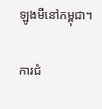ឡូងមីនៅកម្ពុជា។

ការជំ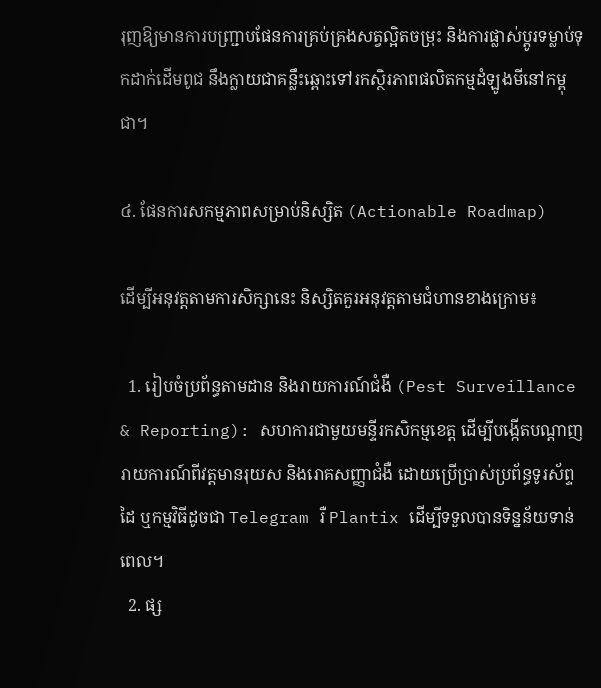រុញឱ្យមានការបញ្ជ្រាបផែនការគ្រប់គ្រងសត្វល្អិតចម្រុះ និងការផ្លាស់ប្តូរទម្លាប់ទុកដាក់ដើមពូជ នឹងក្លាយជាគន្លឹះឆ្ពោះទៅរកស្ថិរភាពផលិតកម្មដំឡូងមីនៅកម្ពុជា។

៤. ផែនការសកម្មភាពសម្រាប់និស្សិត (Actionable Roadmap)

ដើម្បីអនុវត្តតាមការសិក្សានេះ និស្សិតគួរអនុវត្តតាមជំហានខាងក្រោម៖

  1. រៀបចំប្រព័ន្ធតាមដាន និងរាយការណ៍ជំងឺ (Pest Surveillance & Reporting): សហការជាមួយមន្ទីរកសិកម្មខេត្ត ដើម្បីបង្កើតបណ្តាញរាយការណ៍ពីវត្តមានរុយស និងរោគសញ្ញាជំងឺ ដោយប្រើប្រាស់ប្រព័ន្ធទូរស័ព្ទដៃ ឬកម្មវិធីដូចជា Telegram រឺ Plantix ដើម្បីទទួលបានទិន្នន័យទាន់ពេល។
  2. ផ្ស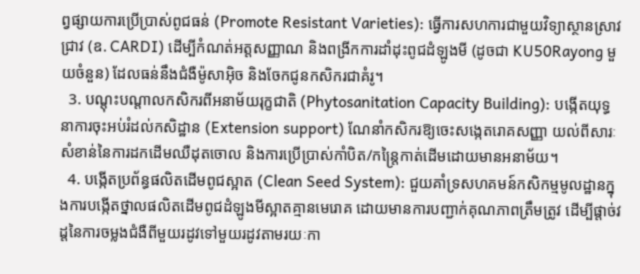ព្វផ្សាយការប្រើប្រាស់ពូជធន់ (Promote Resistant Varieties): ធ្វើការសហការជាមួយវិទ្យាស្ថានស្រាវជ្រាវ (ឧ. CARDI) ដើម្បីកំណត់អត្តសញ្ញាណ និងពង្រីកការដាំដុះពូជដំឡូងមី (ដូចជា KU50Rayong មួយចំនួន) ដែលធន់នឹងជំងឺម៉ូសាអ៊ិច និងចែកជូនកសិករជាគំរូ។
  3. បណ្តុះបណ្តាលកសិករពីអនាម័យរុក្ខជាតិ (Phytosanitation Capacity Building): បង្កើតយុទ្ធនាការចុះអប់រំដល់កសិដ្ឋាន (Extension support) ណែនាំកសិករឱ្យចេះសង្កេតរោគសញ្ញា យល់ពីសារៈសំខាន់នៃការដកដើមឈឺដុតចោល និងការប្រើប្រាស់កាំបិត/កន្ត្រៃកាត់ដើមដោយមានអនាម័យ។
  4. បង្កើតប្រព័ន្ធផលិតដើមពូជស្អាត (Clean Seed System): ជួយគាំទ្រសហគមន៍កសិកម្មមូលដ្ឋានក្នុងការបង្កើតថ្នាលផលិតដើមពូជដំឡូងមីស្អាតគ្មានមេរោគ ដោយមានការបញ្ជាក់គុណភាពត្រឹមត្រូវ ដើម្បីផ្តាច់វដ្តនៃការចម្លងជំងឺពីមួយរដូវទៅមួយរដូវតាមរយៈកា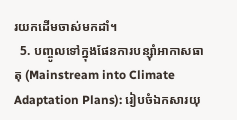រយកដើមចាស់មកដាំ។
  5. បញ្ចូលទៅក្នុងផែនការបន្ស៊ាំអាកាសធាតុ (Mainstream into Climate Adaptation Plans): រៀបចំឯកសារយុ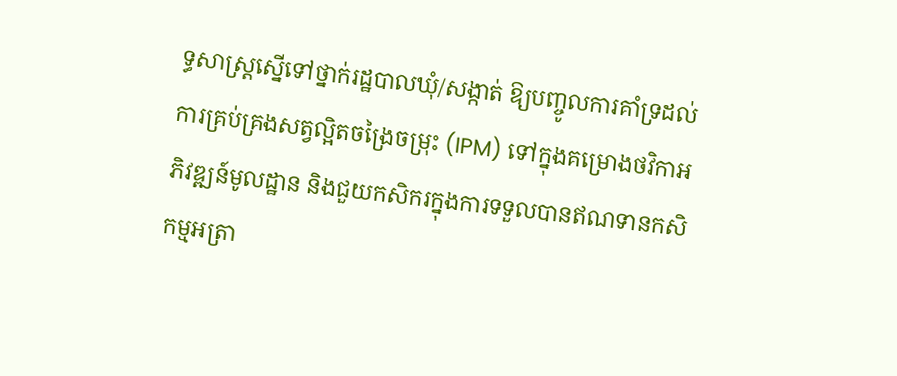ទ្ធសាស្ត្រស្នើទៅថ្នាក់រដ្ឋបាលឃុំ/សង្កាត់ ឱ្យបញ្ចូលការគាំទ្រដល់ការគ្រប់គ្រងសត្វល្អិតចង្រៃចម្រុះ (IPM) ទៅក្នុងគម្រោងថវិកាអភិវឌ្ឍន៍មូលដ្ឋាន និងជួយកសិករក្នុងការទទួលបានឥណទានកសិកម្មអត្រា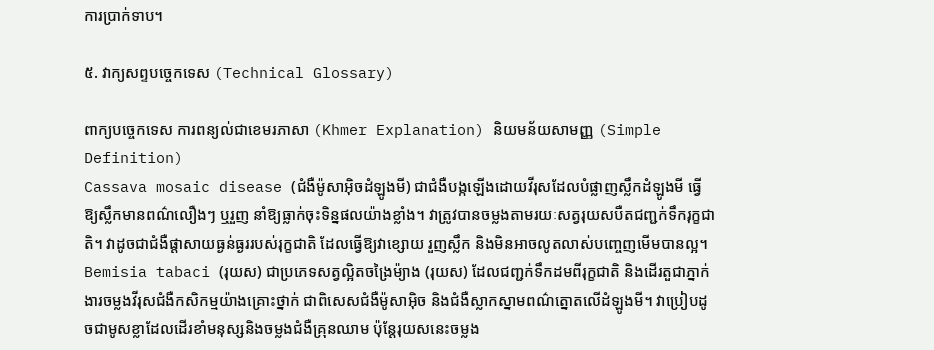ការប្រាក់ទាប។

៥. វាក្យសព្ទបច្ចេកទេស (Technical Glossary)

ពាក្យបច្ចេកទេស ការពន្យល់ជាខេមរភាសា (Khmer Explanation) និយមន័យសាមញ្ញ (Simple Definition)
Cassava mosaic disease (ជំងឺម៉ូសាអ៊ិចដំឡូងមី) ជាជំងឺបង្កឡើងដោយវីរុសដែលបំផ្លាញស្លឹកដំឡូងមី ធ្វើឱ្យស្លឹកមានពណ៌លឿងៗ ឬរួញ នាំឱ្យធ្លាក់ចុះទិន្នផលយ៉ាងខ្លាំង។ វាត្រូវបានចម្លងតាមរយៈសត្វរុយសបឺតជញ្ជក់ទឹករុក្ខជាតិ។ វាដូចជាជំងឺផ្តាសាយធ្ងន់ធ្ងររបស់រុក្ខជាតិ ដែលធ្វើឱ្យវាខ្សោយ រួញស្លឹក និងមិនអាចលូតលាស់បញ្ចេញមើមបានល្អ។
Bemisia tabaci (រុយស) ជាប្រភេទសត្វល្អិតចង្រៃម៉្យាង (រុយស) ដែលជញ្ជក់ទឹកដមពីរុក្ខជាតិ និងដើរតួជាភ្នាក់ងារចម្លងវីរុសជំងឺកសិកម្មយ៉ាងគ្រោះថ្នាក់ ជាពិសេសជំងឺម៉ូសាអ៊ិច និងជំងឺស្លាកស្នាមពណ៌ត្នោតលើដំឡូងមី។ វាប្រៀបដូចជាមូសខ្លាដែលដើរខាំមនុស្សនិងចម្លងជំងឺគ្រុនឈាម ប៉ុន្តែរុយសនេះចម្លង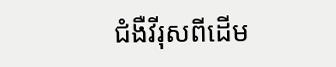ជំងឺវីរុសពីដើម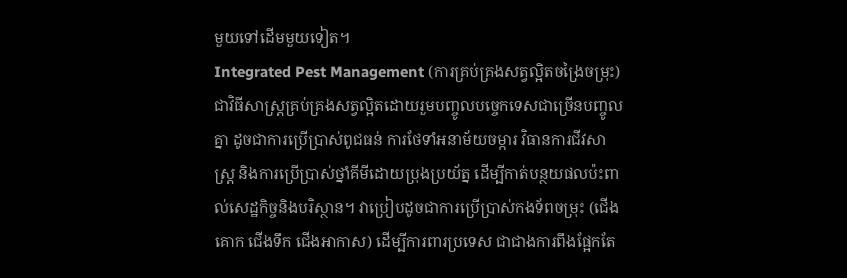មួយទៅដើមមួយទៀត។
Integrated Pest Management (ការគ្រប់គ្រងសត្វល្អិតចង្រៃចម្រុះ) ជាវិធីសាស្ត្រគ្រប់គ្រងសត្វល្អិតដោយរួមបញ្ចូលបច្ចេកទេសជាច្រើនបញ្ចូលគ្នា ដូចជាការប្រើប្រាស់ពូជធន់ ការថែទាំអនាម័យចម្ការ វិធានការជីវសាស្ត្រ និងការប្រើប្រាស់ថ្នាំគីមីដោយប្រុងប្រយ័ត្ន ដើម្បីកាត់បន្ថយផលប៉ះពាល់សេដ្ឋកិច្ចនិងបរិស្ថាន។ វាប្រៀបដូចជាការប្រើប្រាស់កងទ័ពចម្រុះ (ជើងគោក ជើងទឹក ជើងអាកាស) ដើម្បីការពារប្រទេស ជាជាងការពឹងផ្អែកតែ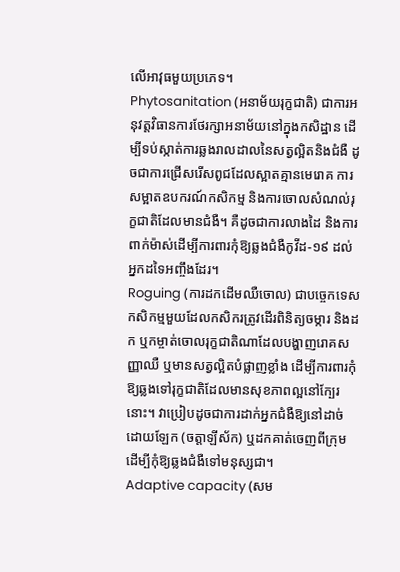លើអាវុធមួយប្រភេទ។
Phytosanitation (អនាម័យរុក្ខជាតិ) ជាការអនុវត្តវិធានការថែរក្សាអនាម័យនៅក្នុងកសិដ្ឋាន ដើម្បីទប់ស្កាត់ការឆ្លងរាលដាលនៃសត្វល្អិតនិងជំងឺ ដូចជាការជ្រើសរើសពូជដែលស្អាតគ្មានមេរោគ ការសម្អាតឧបករណ៍កសិកម្ម និងការចោលសំណល់រុក្ខជាតិដែលមានជំងឺ។ គឺដូចជាការលាងដៃ និងការពាក់ម៉ាស់ដើម្បីការពារកុំឱ្យឆ្លងជំងឺកូវីដ-១៩ ដល់អ្នកដទៃអញ្ចឹងដែរ។
Roguing (ការដកដើមឈឺចោល) ជាបច្ចេកទេសកសិកម្មមួយដែលកសិករត្រូវដើរពិនិត្យចម្ការ និងដក ឬកម្ចាត់ចោលរុក្ខជាតិណាដែលបង្ហាញរោគសញ្ញាឈឺ ឬមានសត្វល្អិតបំផ្លាញខ្លាំង ដើម្បីការពារកុំឱ្យឆ្លងទៅរុក្ខជាតិដែលមានសុខភាពល្អនៅក្បែរនោះ។ វាប្រៀបដូចជាការដាក់អ្នកជំងឺឱ្យនៅដាច់ដោយឡែក (ចត្តាឡីស័ក) ឬដកគាត់ចេញពីក្រុម ដើម្បីកុំឱ្យឆ្លងជំងឺទៅមនុស្សជា។
Adaptive capacity (សម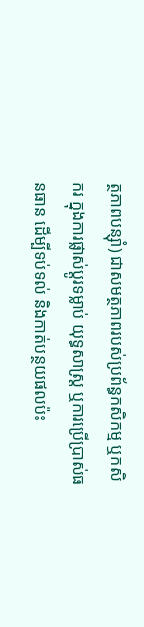ត្ថភាពបន្ស៊ាំ) ជាសមត្ថភាពរបស់ប្រព័ន្ធកសិកម្ម ឬកសិករ ក្នុងការផ្លាស់ប្តូរទម្លាប់ យុទ្ធសាស្ត្រ ឬការប្រើប្រាស់ធនធាន ដើម្បីទប់ទល់ និងកាត់បន្ថយផលប៉ះ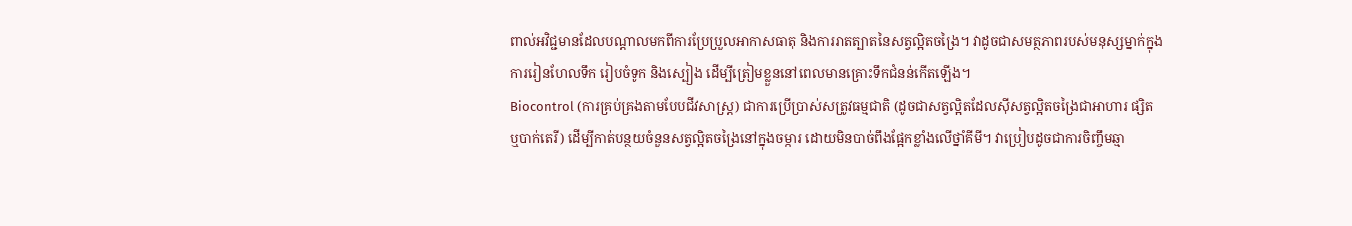ពាល់អវិជ្ជមានដែលបណ្តាលមកពីការប្រែប្រួលអាកាសធាតុ និងការរាតត្បាតនៃសត្វល្អិតចង្រៃ។ វាដូចជាសមត្ថភាពរបស់មនុស្សម្នាក់ក្នុងការរៀនហែលទឹក រៀបចំទូក និងស្បៀង ដើម្បីត្រៀមខ្លួននៅពេលមានគ្រោះទឹកជំនន់កើតឡើង។
Biocontrol (ការគ្រប់គ្រងតាមបែបជីវសាស្ត្រ) ជាការប្រើប្រាស់សត្រូវធម្មជាតិ (ដូចជាសត្វល្អិតដែលស៊ីសត្វល្អិតចង្រៃជាអាហារ ផ្សិត ឬបាក់តេរី) ដើម្បីកាត់បន្ថយចំនួនសត្វល្អិតចង្រៃនៅក្នុងចម្ការ ដោយមិនបាច់ពឹងផ្អែកខ្លាំងលើថ្នាំគីមី។ វាប្រៀបដូចជាការចិញ្ចឹមឆ្មា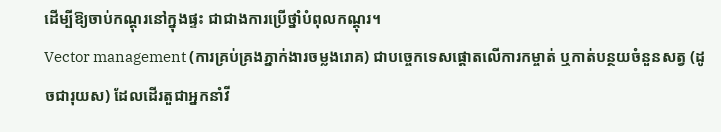ដើម្បីឱ្យចាប់កណ្តុរនៅក្នុងផ្ទះ ជាជាងការប្រើថ្នាំបំពុលកណ្តុរ។
Vector management (ការគ្រប់គ្រងភ្នាក់ងារចម្លងរោគ) ជាបច្ចេកទេសផ្តោតលើការកម្ចាត់ ឬកាត់បន្ថយចំនួនសត្វ (ដូចជារុយស) ដែលដើរតួជាអ្នកនាំវី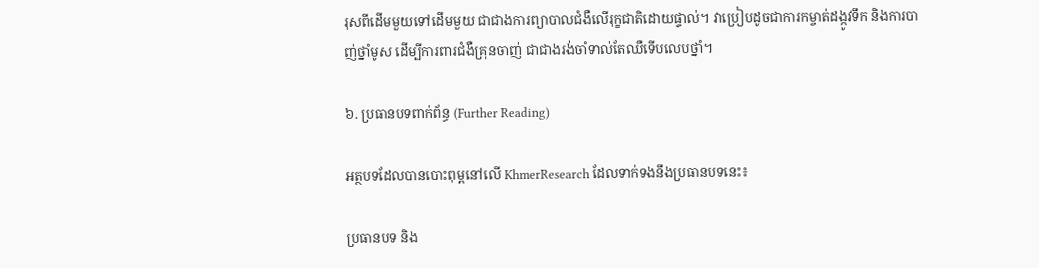រុសពីដើមមួយទៅដើមមួយ ជាជាងការព្យាបាលជំងឺលើរុក្ខជាតិដោយផ្ទាល់។ វាប្រៀបដូចជាការកម្ចាត់ដង្កូវទឹក និងការបាញ់ថ្នាំមូស ដើម្បីការពារជំងឺគ្រុនចាញ់ ជាជាងរង់ចាំទាល់តែឈឺទើបលេបថ្នាំ។

៦. ប្រធានបទពាក់ព័ន្ធ (Further Reading)

អត្ថបទដែលបានបោះពុម្ពនៅលើ KhmerResearch ដែលទាក់ទងនឹងប្រធានបទនេះ៖

ប្រធានបទ និង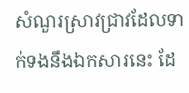សំណួរស្រាវជ្រាវដែលទាក់ទងនឹងឯកសារនេះ ដែ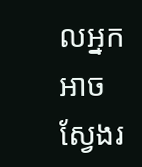លអ្នកអាចស្វែងរ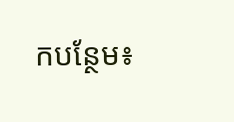កបន្ថែម៖